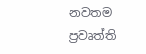නවතම ප්‍රවෘත්ති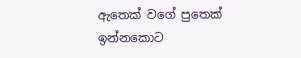ඇතෙක් වගේ පුතෙක් ඉන්නකොට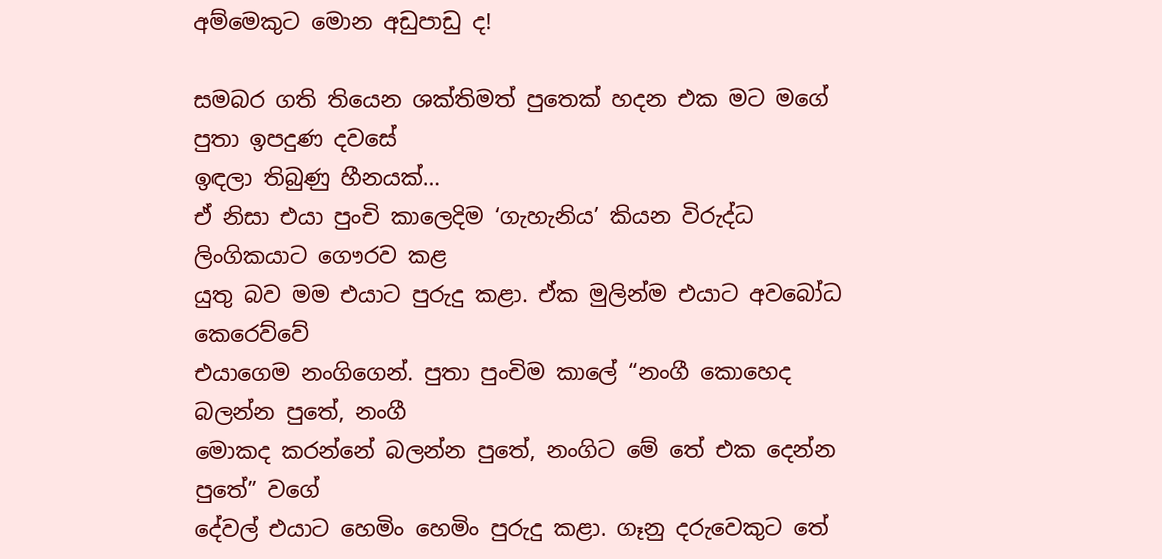අම්මෙකුට මොන අඩුපාඩු ද!

සමබර ගති තියෙන ශක්තිමත් පුතෙක් හදන එක මට මගේ පුතා ඉපදුණ දවසේ
ඉඳලා තිබුණු හීනයක්…
ඒ නිසා එයා පුංචි කාලෙදිම ‘ගැහැනිය’ කියන විරුද්ධ ලිංගිකයාට ගෞරව කළ
යුතු බව මම එයාට පුරුදු කළා. ඒක මුලින්ම එයාට අවබෝධ කෙරෙව්වේ
එයාගෙම නංගිගෙන්. පුතා පුංචිම කාලේ “නංගී කොහෙද බලන්න පුතේ, නංගී
මොකද කරන්නේ බලන්න පුතේ, නංගිට මේ තේ එක දෙන්න පුතේ” වගේ
දේවල් එයාට හෙමිං හෙමිං පුරුදු කළා. ගෑනු දරුවෙකුට තේ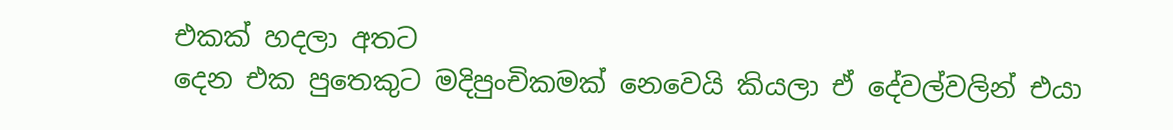එකක් හදලා අතට
දෙන එක පුතෙකුට මදිපුංචිකමක් නෙවෙයි කියලා ඒ දේවල්වලින් එයා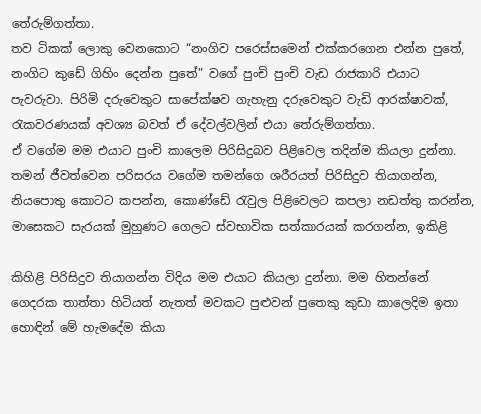තේරුම්ගත්තා.
තව ටිකක් ලොකු වෙනකොට “නංගිව පරෙස්සමෙන් එක්කරගෙන එන්න පුතේ,
නංගිට කුඩේ ගිහිං දෙන්න පුතේ” වගේ පුංචි පුංචි වැඩ රාජකාරි එයාට
පැවරුවා. පිරිමි දරුවෙකුට සාපේක්ෂව ගැහැනු දරුවෙකුට වැඩි ආරක්ෂාවක්,
රැකවරණයක් අවශ්‍ය බවත් ඒ දේවල්වලින් එයා තේරුම්ගත්තා.
ඒ වගේම මම එයාට පුංචි කාලෙම පිරිසිදුබව පිළිවෙල තදින්ම කියලා දුන්නා.
තමන් ජීවත්වෙන පරිසරය වගේම තමන්ගෙ ශරීරයත් පිරිසිදුව තියාගන්න,
නියපොතු කොටට කපන්න, කොණ්ඩේ රැවුල පිළිවෙලට කපලා නඩත්තු කරන්න,
මාසෙකට සැරයක් මුහුණට ගෙලට ස්වභාවික සත්කාරයක් කරගන්න, ඉකිළි

කිහිළි පිරිසිදුව තියාගන්න විදිය මම එයාට කියලා දුන්නා. මම හිතන්නේ
ගෙදරක තාත්තා හිටියත් නැතත් මවකට පුළුවන් පුතෙකු කුඩා කාලෙදිම ඉතා
හොඳින් මේ හැමදේම කියා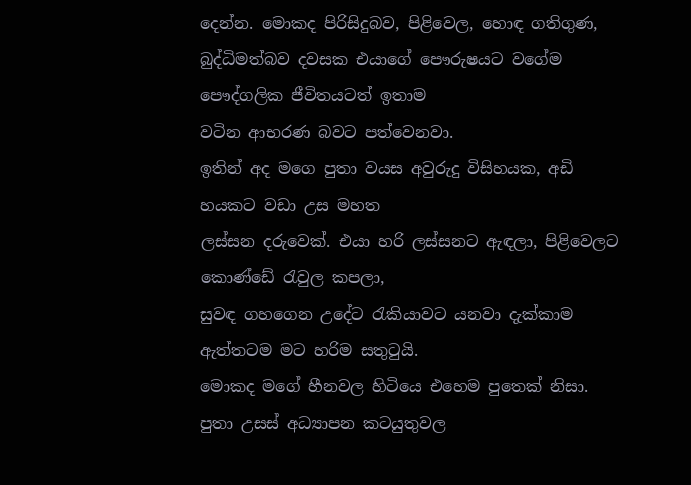දෙන්න. මොකද පිරිසිදුබව, පිළිවෙල, හොඳ ගතිගුණ,
බුද්ධිමත්බව දවසක එයාගේ පෞරුෂයට වගේම පෞද්ගලික ජීවිතයටත් ඉතාම
වටින ආභරණ බවට පත්වෙනවා.
ඉතින් අද මගෙ පුතා වයස අවුරුදු විසිහයක, අඩි හයකට වඩා උස මහත
ලස්සන දරුවෙක්. එයා හරි ලස්සනට ඇඳලා, පිළිවෙලට කොණ්ඩේ රැවුල කපලා,
සුවඳ ගහගෙන උදේට රැකියාවට යනවා දැක්කාම ඇත්තටම මට හරිම සතුටුයි.
මොකද මගේ හීනවල හිටියෙ එහෙම පුතෙක් නිසා.
පුතා උසස් අධ්‍යාපන කටයුතුවල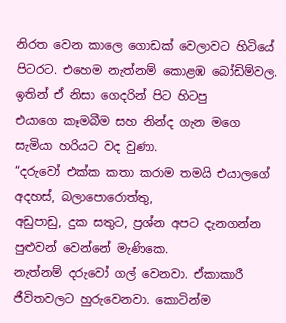නිරත වෙන කාලෙ ගොඩක් වෙලාවට හිටියේ
පිටරට. එහෙම නැත්නම් කොළඹ බෝඩිම්වල. ඉතින් ඒ නිසා ගෙදරින් පිට හිටපු
එයාගෙ කෑමබීම සහ නින්ද ගැන මගෙ සැමියා හරියට වද වුණා.
“දරුවෝ එක්ක කතා කරාම තමයි එයාලගේ අදහස්, බලාපොරොත්තු,
අඩුපාඩු, දුක සතුට, ප්‍රශ්න අපට දැනගන්න පුළුවන් වෙන්නේ මැණිකෙ.
නැත්නම් දරුවෝ ගල් වෙනවා. ඒකාකාරී ජීවිතවලට හුරුවෙනවා. කොටින්ම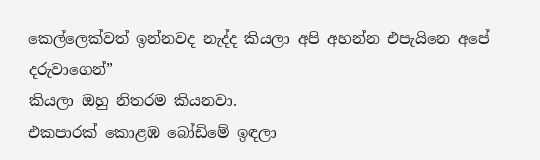කෙල්ලෙක්වත් ඉන්නවද නැද්ද කියලා අපි අහන්න එපැයිනෙ අපේ දරුවාගෙන්”
කියලා ඔහු නිතරම කියනවා.
එකපාරක් කොළඹ බෝඩිමේ ඉඳලා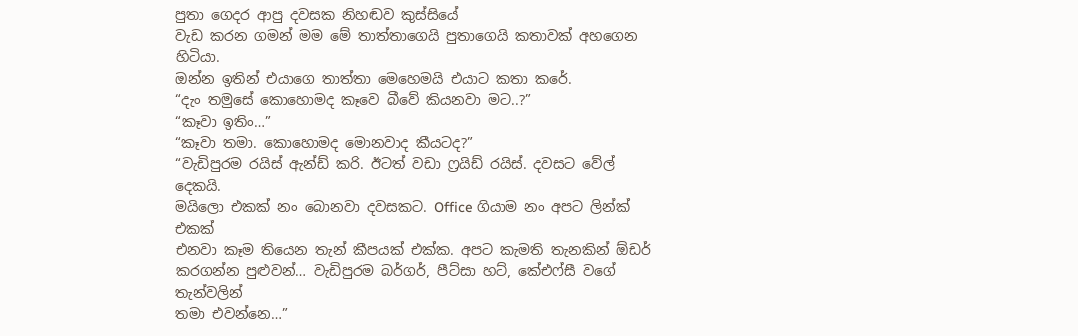පුතා ගෙදර ආපු දවසක නිහඬව කුස්සියේ
වැඩ කරන ගමන් මම මේ තාත්තාගෙයි පුතාගෙයි කතාවක් අහගෙන හිටියා.
ඔන්න ඉතින් එයාගෙ තාත්තා මෙහෙමයි එයාට කතා කරේ.
“දැං තමුසේ කොහොමද කෑවෙ බීවේ කියනවා මට..?”
“කෑවා ඉතිං…”
“කෑවා තමා. කොහොමද මොනවාද කීයටද?”
“වැඩිපුරම රයිස් ඇන්ඩ් කරි. ඊටත් වඩා ෆ්‍රයිඩ් රයිස්. දවසට වේල් දෙකයි.
මයිලො එකක් නං බොනවා දවසකට. Office ගියාම නං අපට ලින්ක් එකක්
එනවා කෑම තියෙන තැන් කීපයක් එක්ක. අපට කැමති තැනකින් ඕඩර්
කරගන්න පුළුවන්… වැඩිපුරම බර්ගර්, පීට්සා හට්, කේඑෆ්සී වගේ තැන්වලින්
තමා එවන්නෙ…”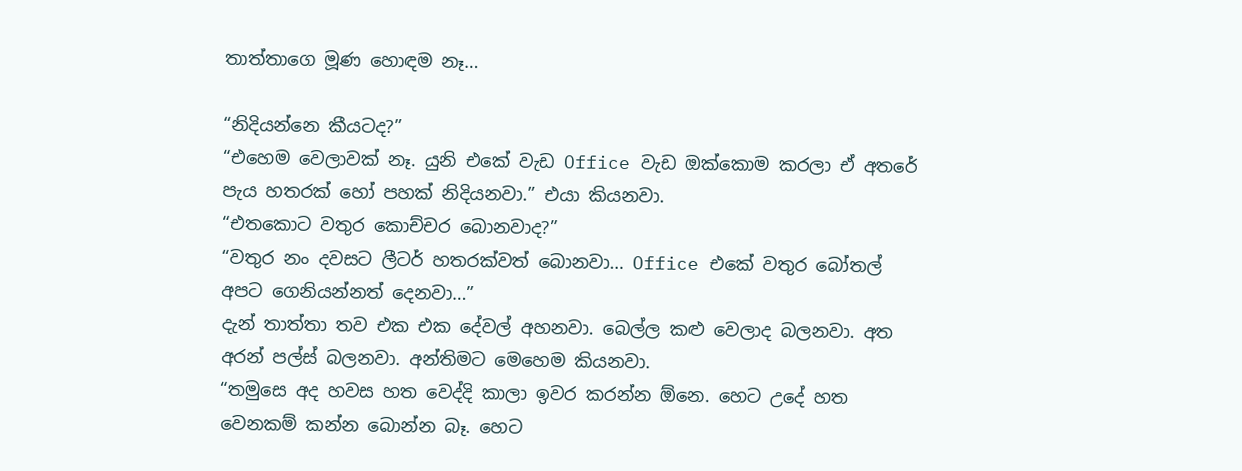තාත්තාගෙ මූණ හොඳම නෑ…

“නිදියන්නෙ කීයටද?”
“එහෙම වෙලාවක් නෑ. යුනි එකේ වැඩ Office වැඩ ඔක්කොම කරලා ඒ අතරේ
පැය හතරක් හෝ පහක් නිදියනවා.” එයා කියනවා.
“එතකොට වතුර කොච්චර බොනවාද?”
“වතුර නං දවසට ලීටර් හතරක්වත් බොනවා… Office එකේ වතුර බෝතල්
අපට ගෙනියන්නත් දෙනවා…”
දැන් තාත්තා තව එක එක දේවල් අහනවා. බෙල්ල කළු වෙලාද බලනවා. අත
අරන් පල්ස් බලනවා. අන්තිමට මෙහෙම කියනවා.
“තමුසෙ අද හවස හත වෙද්දි කාලා ඉවර කරන්න ඕනෙ. හෙට උදේ හත
වෙනකම් කන්න බොන්න බෑ. හෙට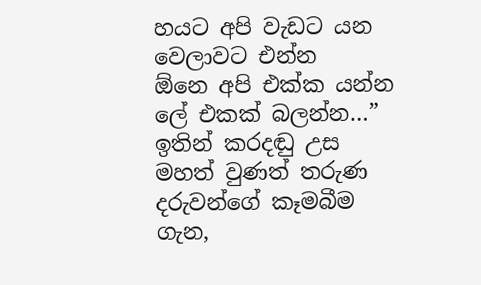හයට අපි වැඩට යන වෙලාවට එන්න
ඕනෙ අපි එක්ක යන්න ලේ එකක් බලන්න…”
ඉතින් කරදඬු උස මහත් වුණත් තරුණ දරුවන්ගේ කෑමබීම ගැන,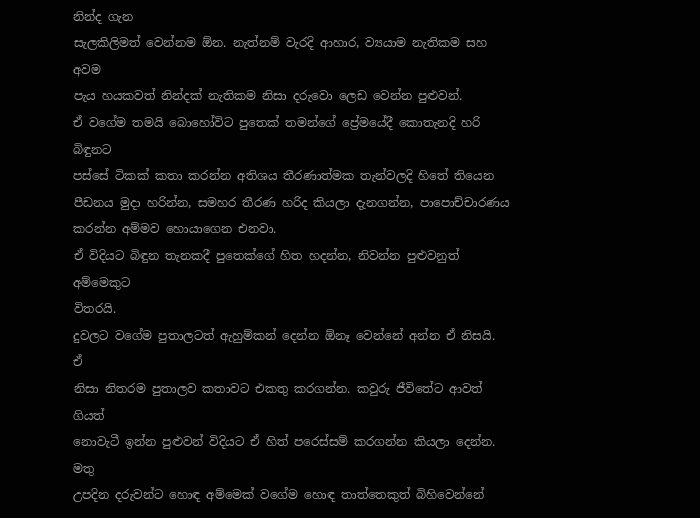නින්ද ගැන
සැලකිලිමත් වෙන්නම ඕන. නැත්නම් වැරදි ආහාර, ව්‍යයාම නැතිකම සහ අවම
පැය හයකවත් නින්දක් නැතිකම නිසා දරුවො ලෙඩ වෙන්න පුළුවන්.
ඒ වගේම තමයි බොහෝවිට පුතෙක් තමන්ගේ ප්‍රේමයේදී කොතැනදි හරි බිඳුනට
පස්සේ ටිකක් කතා කරන්න අතිශය තීරණාත්මක තැන්වලදි හිතේ තියෙන
පීඩනය මුදා හරින්න, සමහර තීරණ හරිද කියලා දැනගන්න, පාපොච්චාරණය
කරන්න අම්මව හොයාගෙන එනවා.
ඒ විදියට බිඳුන තැනකදී පුතෙක්ගේ හිත හදන්න, නිවන්න පුළුවනුත් අම්මෙකුට
විතරයි.
දුවලට වගේම පුතාලටත් ඇහුම්කන් දෙන්න ඕනෑ වෙන්නේ අන්න ඒ නිසයි. ඒ
නිසා නිතරම පුතාලව කතාවට එකතු කරගන්න. කවුරු ජීවිතේට ආවත් ගියත්
නොවැටී ඉන්න පුළුවන් විදියට ඒ හිත් පරෙස්සම් කරගන්න කියලා දෙන්න. මතු
උපදින දරුවන්ට හොඳ අම්මෙක් වගේම හොඳ තාත්තෙකුත් බිහිවෙන්නේ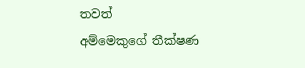තවත්
අම්මෙකුගේ තීක්ෂණ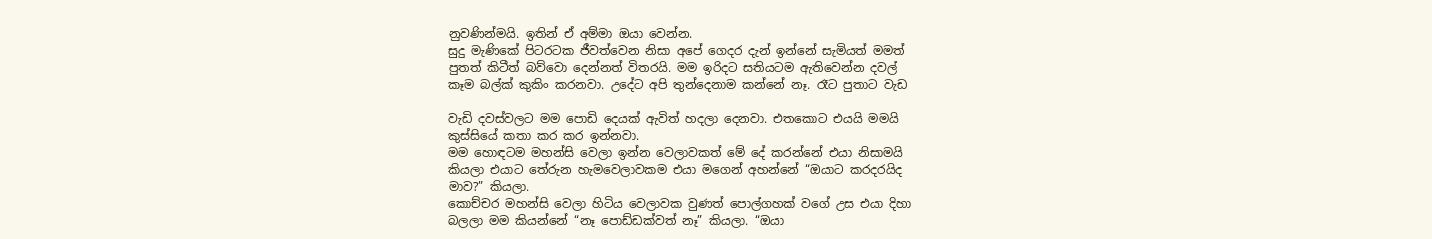නුවණින්මයි. ඉතින් ඒ අම්මා ඔයා වෙන්න.
සුදු මැණිකේ පිටරටක ජීවත්වෙන නිසා අපේ ගෙදර දැන් ඉන්නේ සැමියත් මමත්
පුතත් කිටීත් බව්වො දෙන්නත් විතරයි. මම ඉරිදට සතියටම ඇතිවෙන්න දවල්
කෑම බල්ක් කුකිං කරනවා. උදේට අපි තුන්දෙනාම කන්නේ නෑ. රෑට පුතාට වැඩ

වැඩි දවස්වලට මම පොඩි දෙයක් ඇවිත් හදලා දෙනවා. එතකොට එයයි මමයි
කුස්සියේ කතා කර කර ඉන්නවා.
මම හොඳටම මහන්සි වෙලා ඉන්න වෙලාවකත් මේ දේ කරන්නේ එයා නිසාමයි
කියලා එයාට තේරුන හැමවෙලාවකම එයා මගෙන් අහන්නේ “ඔයාට කරදරයිද
මාව?” කියලා.
කොච්චර මහන්සි වෙලා හිටිය වෙලාවක වුණත් පොල්ගහක් වගේ උස එයා දිහා
බලලා මම කියන්නේ “නෑ පොඩ්ඩක්වත් නෑ” කියලා. “ඔයා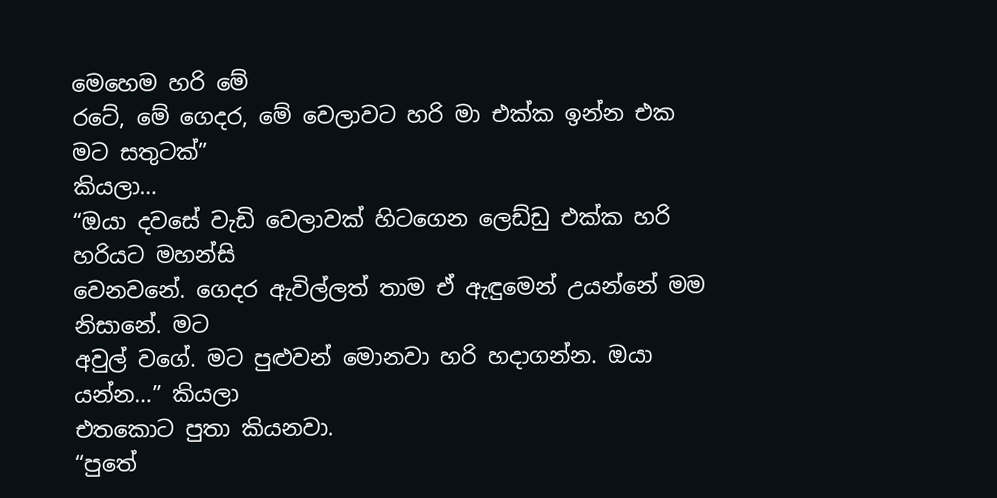මෙහෙම හරි මේ
රටේ, මේ ගෙදර, මේ වෙලාවට හරි මා එක්ක ඉන්න එක මට සතුටක්”
කියලා…
“ඔයා දවසේ වැඩි වෙලාවක් හිටගෙන ලෙඩ්ඩු එක්ක හරි හරියට මහන්සි
වෙනවනේ. ගෙදර ඇවිල්ලත් තාම ඒ ඇඳුමෙන් උයන්නේ මම නිසානේ. මට
අවුල් වගේ. මට පුළුවන් මොනවා හරි හදාගන්න. ඔයා යන්න…” කියලා
එතකොට පුතා කියනවා.
“පුතේ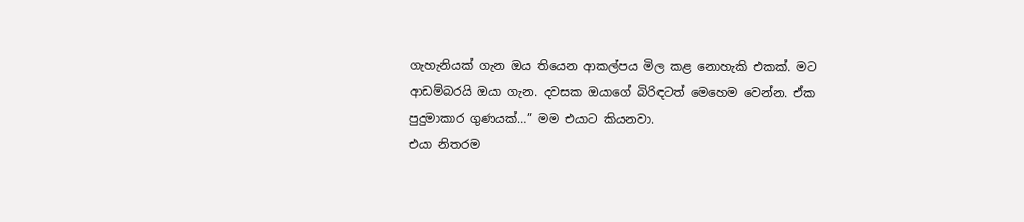ගැහැනියක් ගැන ඔය තියෙන ආකල්පය මිල කළ නොහැකි එකක්. මට
ආඩම්බරයි ඔයා ගැන. දවසක ඔයාගේ බිරිඳටත් මෙහෙම වෙන්න. ඒක
පුදුමාකාර ගුණයක්…” මම එයාට කියනවා.
එයා නිතරම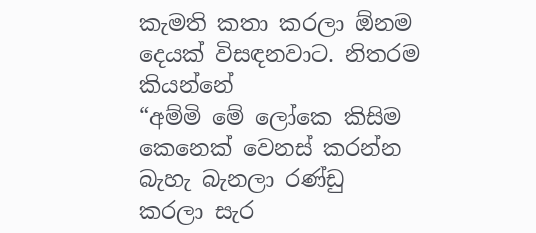කැමති කතා කරලා ඕනම දෙයක් විසඳනවාට. නිතරම කියන්නේ
“අම්මි මේ ලෝකෙ කිසිම කෙනෙක් වෙනස් කරන්න බැහැ බැනලා රණ්ඩු
කරලා සැර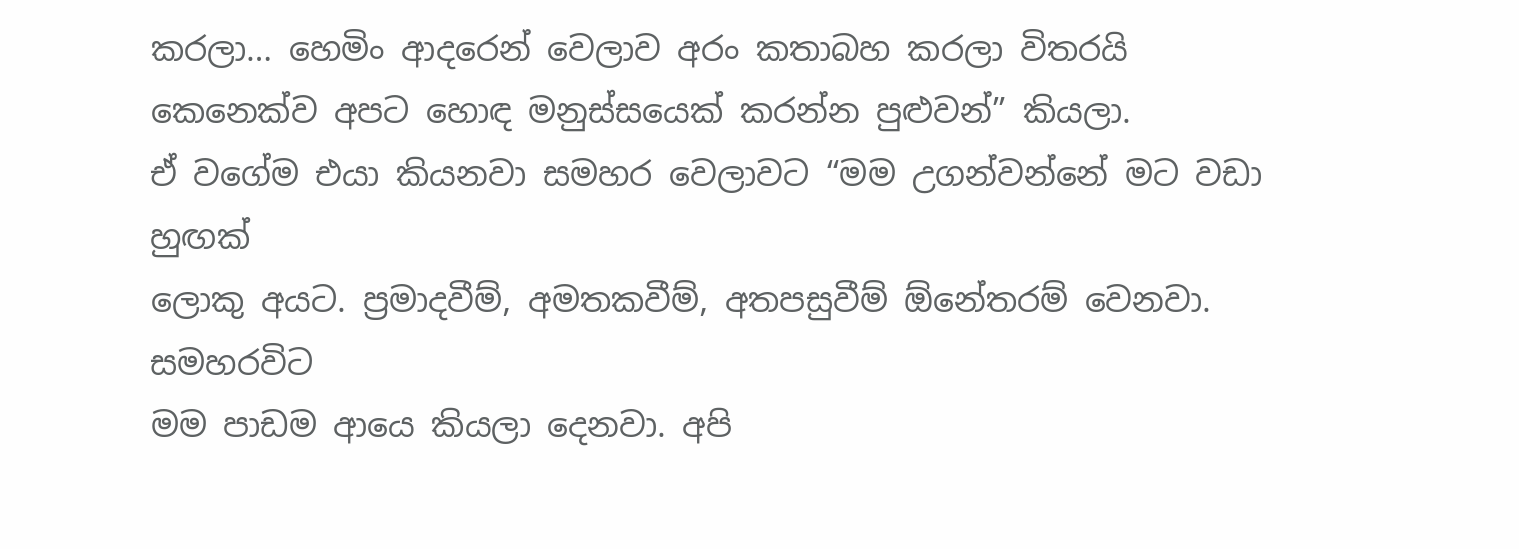කරලා… හෙමිං ආදරෙන් වෙලාව අරං කතාබහ කරලා විතරයි
කෙනෙක්ව අපට හොඳ මනුස්සයෙක් කරන්න පුළුවන්” කියලා.
ඒ වගේම එයා කියනවා සමහර වෙලාවට “මම උගන්වන්නේ මට වඩා හුඟක්
ලොකු අයට. ප්‍රමාදවීම්, අමතකවීම්, අතපසුවීම් ඕනේතරම් වෙනවා. සමහරවිට
මම පාඩම ආයෙ කියලා දෙනවා. අපි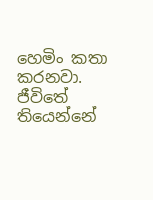හෙමිං කතා කරනවා. ජීවිතේ
තියෙන්නේ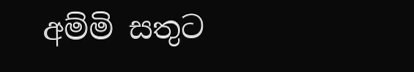අම්මි සතුට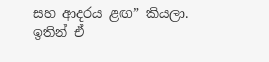සහ ආදරය ළඟ” කියලා.
ඉතින් ඒ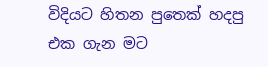විදියට හිතන පුතෙක් හදපු එක ගැන මට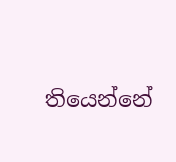තියෙන්නේ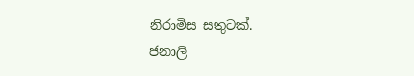නිරාමිස සතුටක්.
ජනාලි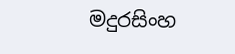මදුරසිංහ